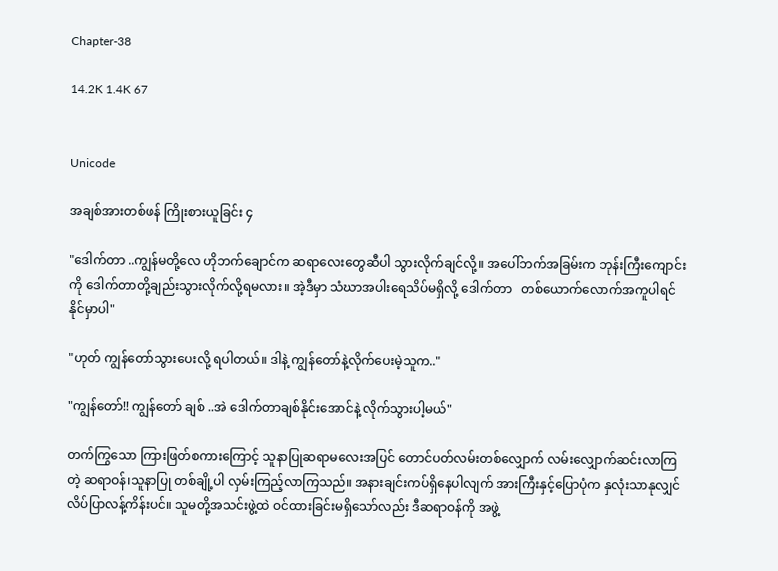Chapter-38

14.2K 1.4K 67


Unicode

အချစ်အားတစ်ဖန် ကြိုးစားယူခြင်း ၄

"ဒေါက်တာ ..ကျွန်မတို့လေ ဟိုဘက်ချောင်က ဆရာလေးတွေဆီပါ သွားလိုက်ချင်လို့။ အပေါ်ဘက်အခြမ်းက ဘုန်းကြီးကျောင်းကို ဒေါက်တာတို့ချည်းသွားလိုက်လို့ရမလား။ အဲ့ဒီမှာ သံဃာအပါးရေသိပ်မရှိလို့ ဒေါက်တာ   တစ်ယောက်လောက်အကူပါရင် နိုင်မှာပါ"

"ဟုတ် ကျွန်တော်သွားပေးလို့ ရပါတယ်။ ဒါနဲ့ ကျွန်တော်နဲ့လိုက်ပေးမဲ့သူက.."

"ကျွန်တော်!! ကျွန်တော် ချစ် ..အဲ ဒေါက်တာချစ်နိုင်းအောင်နဲ့ လိုက်သွားပါ့မယ်"

တက်ကြွသော ကြားဖြတ်စကားကြောင့် သူနာပြုဆရာမလေးအပြင် တောင်ပတ်လမ်းတစ်လျှောက် လမ်းလျှောက်ဆင်းလာကြတဲ့ ဆရာဝန်၊သူနာပြု တစ်ချို့ပါ လှမ်းကြည့်လာကြသည်။ အနားချင်းကပ်ရှိနေပါလျက် အားကြီးနှင့်ပြောပုံက နှလုံးသာနုလျှင် လိပ်ပြာလန့်ကိန်းပင်။ သူမတို့အသင်းဖွဲ့ထဲ ဝင်ထားခြင်းမရှိသော်လည်း ‌ဒီဆရာဝန်ကို အဖွဲ့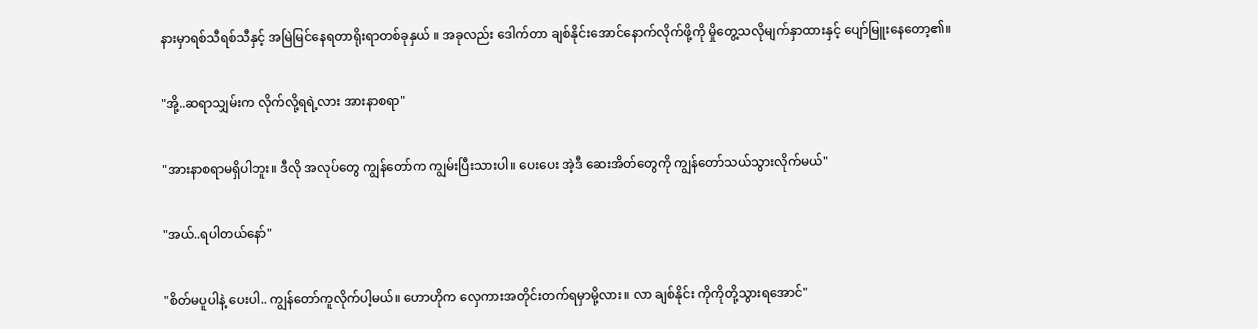နားမှာရစ်သီရစ်သီနှင့် အမြဲမြင်နေရတာရိုးရာတစ်ခုနှယ် ။ အခုလည်း ဒေါက်တာ ချစ်နိုင်းအောင်နောက်လိုက်ဖို့ကို မှိုတွေ့သလိုမျက်နှာထားနှင့် ပျော်မြူးနေတော့၏။

"အို့..ဆရာသျှမ်းက လိုက်လို့ရရဲ့လား အားနာစရာ"

"အားနာစရာမရှိပါဘူး။ ဒီလို အလုပ်တွေ ကျွန်တော်က ကျွမ်းပြီးသားပါ။ ပေးပေး အဲ့ဒီ ဆေးအိတ်တွေကို ကျွန်တော်သယ်သွားလိုက်မယ်"

"အယ်..ရပါတယ်နော်"

"စိတ်မပူပါနဲ့ ပေးပါ.. ကျွန်တော်ကူလိုက်ပါ့မယ်။ ဟောဟိုက လှေကားအတိုင်းတက်ရမှာမို့လား။ လာ ချစ်နိုင်း ကိုကိုတို့သွားရအောင်"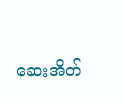ဆေးအိတ်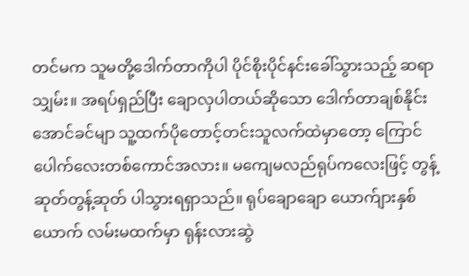တင်မက သူမတို့ဒေါက်တာကိုပါ ပိုင်စိုးပိုင်နင်းခေါ်သွားသည့် ဆရာသျှမ်း။ အရပ်ရှည်ပြီး ချောလှပါတယ်ဆိုသော ဒေါက်တာချစ်နိုင်းအောင်ခင်မျာ သူ့ထက်ပိုတောင့်တင်းသူလက်ထဲမှာတော့ ကြောင်ပေါက်လေးတစ်ကောင်အလား။ မကျေမလည်ရုပ်ကလေးဖြင့် တွန့်ဆုတ်တွန့်ဆုတ် ပါသွားရရှာသည်။ ရုပ်ချောချော ယောက်ျားနှစ်ယောက် လမ်းမထက်မှာ ရုန်းလားဆွဲ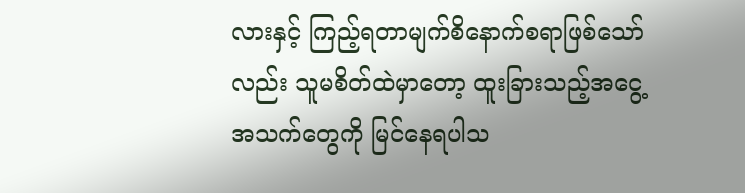လားနှင့် ကြည့်ရတာမျက်စိနောက်စရာဖြစ်သော်လည်း သူမစိတ်ထဲမှာတော့ ထူးခြားသည့်အငွေ့အသက်တွေကို မြင်နေရပါသ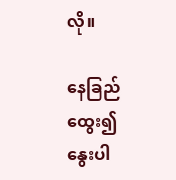လို။

နေခြည်ထွေး၍ နွေးပါ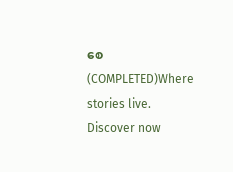စေ(COMPLETED)Where stories live. Discover now